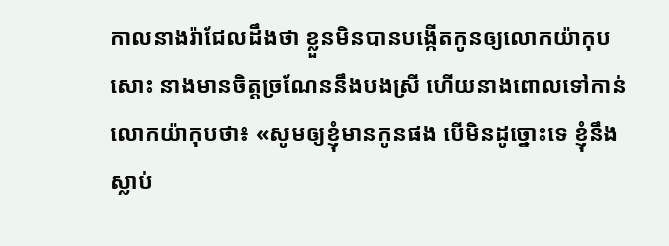កាលនាងរ៉ាជែលដឹងថា ខ្លួនមិនបានបង្កើតកូនឲ្យលោកយ៉ាកុបសោះ នាងមានចិត្តច្រណែននឹងបងស្រី ហើយនាងពោលទៅកាន់លោកយ៉ាកុបថា៖ «សូមឲ្យខ្ញុំមានកូនផង បើមិនដូច្នោះទេ ខ្ញុំនឹងស្លាប់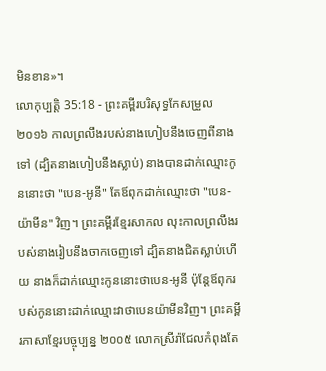មិនខាន»។
លោកុប្បត្តិ 35:18 - ព្រះគម្ពីរបរិសុទ្ធកែសម្រួល ២០១៦ កាលព្រលឹងរបស់នាងហៀបនឹងចេញពីនាងទៅ (ដ្បិតនាងហៀបនឹងស្លាប់) នាងបានដាក់ឈ្មោះកូននោះថា "បេន-អូនី" តែឪពុកដាក់ឈ្មោះថា "បេន-យ៉ាមីន" វិញ។ ព្រះគម្ពីរខ្មែរសាកល លុះកាលព្រលឹងរបស់នាងរៀបនឹងចាកចេញទៅ ដ្បិតនាងជិតស្លាប់ហើយ នាងក៏ដាក់ឈ្មោះកូននោះថាបេន-អូនី ប៉ុន្តែឪពុករបស់កូននោះដាក់ឈ្មោះវាថាបេនយ៉ាមីនវិញ។ ព្រះគម្ពីរភាសាខ្មែរបច្ចុប្បន្ន ២០០៥ លោកស្រីរ៉ាជែលកំពុងតែ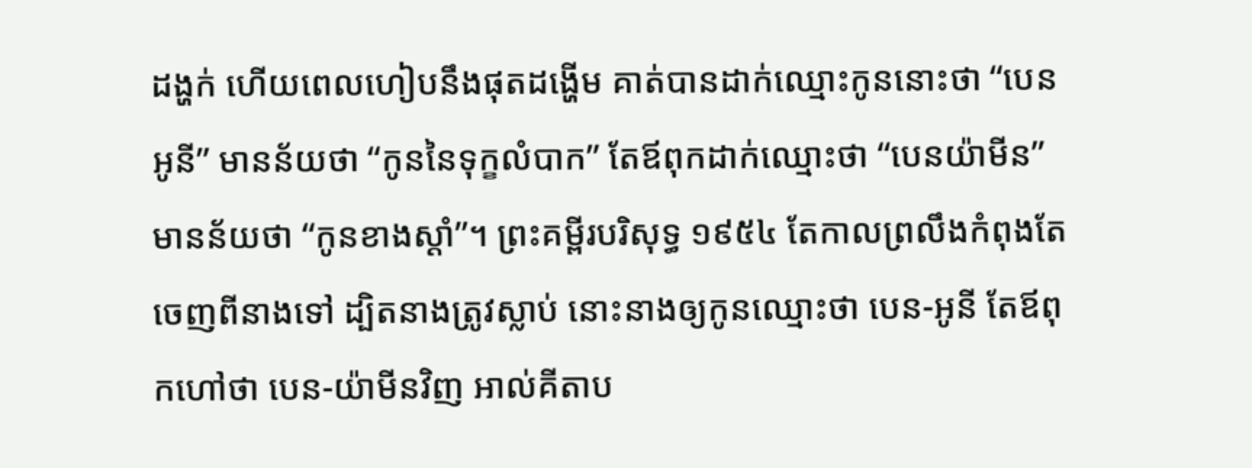ដង្ហក់ ហើយពេលហៀបនឹងផុតដង្ហើម គាត់បានដាក់ឈ្មោះកូននោះថា “បេនអូនី” មានន័យថា “កូននៃទុក្ខលំបាក” តែឪពុកដាក់ឈ្មោះថា “បេនយ៉ាមីន” មានន័យថា “កូនខាងស្ដាំ”។ ព្រះគម្ពីរបរិសុទ្ធ ១៩៥៤ តែកាលព្រលឹងកំពុងតែចេញពីនាងទៅ ដ្បិតនាងត្រូវស្លាប់ នោះនាងឲ្យកូនឈ្មោះថា បេន-អូនី តែឪពុកហៅថា បេន-យ៉ាមីនវិញ អាល់គីតាប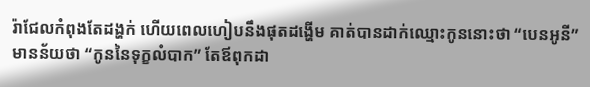រ៉ាជែលកំពុងតែដង្ហក់ ហើយពេលហៀបនឹងផុតដង្ហើម គាត់បានដាក់ឈ្មោះកូននោះថា “បេនអូនី” មានន័យថា “កូននៃទុក្ខលំបាក” តែឪពុកដា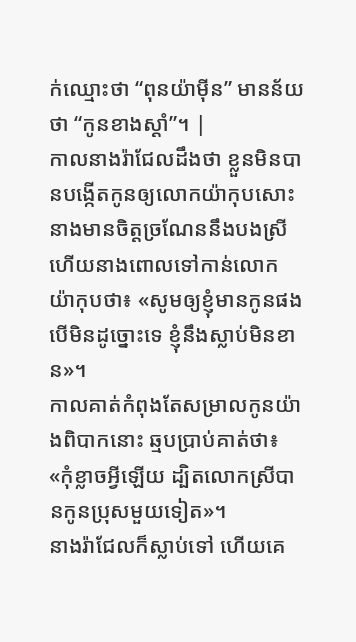ក់ឈ្មោះថា “ពុនយ៉ាម៉ីន” មានន័យថា “កូនខាងស្តាំ”។ |
កាលនាងរ៉ាជែលដឹងថា ខ្លួនមិនបានបង្កើតកូនឲ្យលោកយ៉ាកុបសោះ នាងមានចិត្តច្រណែននឹងបងស្រី ហើយនាងពោលទៅកាន់លោកយ៉ាកុបថា៖ «សូមឲ្យខ្ញុំមានកូនផង បើមិនដូច្នោះទេ ខ្ញុំនឹងស្លាប់មិនខាន»។
កាលគាត់កំពុងតែសម្រាលកូនយ៉ាងពិបាកនោះ ឆ្មបប្រាប់គាត់ថា៖ «កុំខ្លាចអ្វីឡើយ ដ្បិតលោកស្រីបានកូនប្រុសមួយទៀត»។
នាងរ៉ាជែលក៏ស្លាប់ទៅ ហើយគេ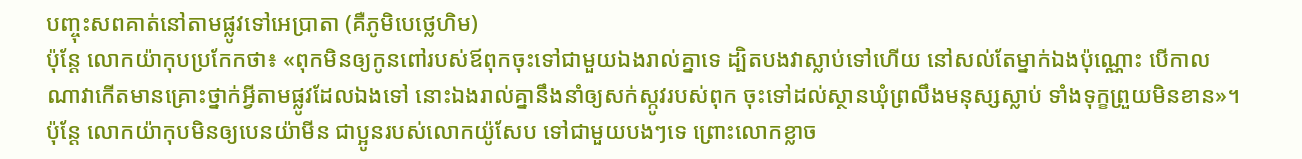បញ្ចុះសពគាត់នៅតាមផ្លូវទៅអេប្រាតា (គឺភូមិបេថ្លេហិម)
ប៉ុន្ដែ លោកយ៉ាកុបប្រកែកថា៖ «ពុកមិនឲ្យកូនពៅរបស់ឪពុកចុះទៅជាមួយឯងរាល់គ្នាទេ ដ្បិតបងវាស្លាប់ទៅហើយ នៅសល់តែម្នាក់ឯងប៉ុណ្ណោះ បើកាលណាវាកើតមានគ្រោះថ្នាក់អ្វីតាមផ្លូវដែលឯងទៅ នោះឯងរាល់គ្នានឹងនាំឲ្យសក់ស្កូវរបស់ពុក ចុះទៅដល់ស្ថានឃុំព្រលឹងមនុស្សស្លាប់ ទាំងទុក្ខព្រួយមិនខាន»។
ប៉ុន្ដែ លោកយ៉ាកុបមិនឲ្យបេនយ៉ាមីន ជាប្អូនរបស់លោកយ៉ូសែប ទៅជាមួយបងៗទេ ព្រោះលោកខ្លាច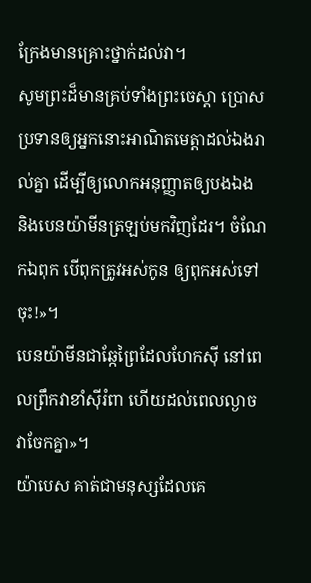ក្រែងមានគ្រោះថ្នាក់ដល់វា។
សូមព្រះដ៏មានគ្រប់ទាំងព្រះចេស្តា ប្រោសប្រទានឲ្យអ្នកនោះអាណិតមេត្តាដល់ឯងរាល់គ្នា ដើម្បីឲ្យលោកអនុញ្ញាតឲ្យបងឯង និងបេនយ៉ាមីនត្រឡប់មកវិញដែរ។ ចំណែកឯពុក បើពុកត្រូវអស់កូន ឲ្យពុកអស់ទៅចុះ!»។
បេនយ៉ាមីនជាឆ្កែព្រៃដែលហែកស៊ី នៅពេលព្រឹកវាខាំស៊ីរំពា ហើយដល់ពេលល្ងាចវាចែកគ្នា»។
យ៉ាបេស គាត់ជាមនុស្សដែលគេ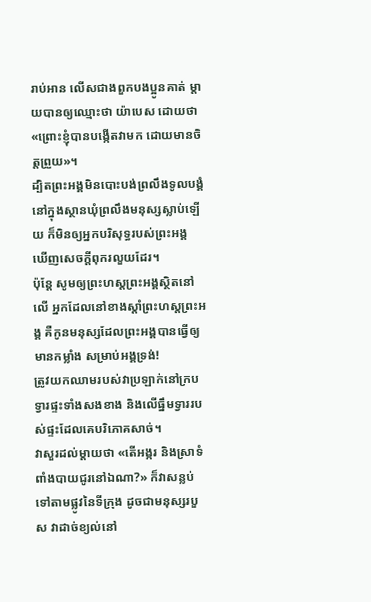រាប់អាន លើសជាងពួកបងប្អូនគាត់ ម្តាយបានឲ្យឈ្មោះថា យ៉ាបេស ដោយថា «ព្រោះខ្ញុំបានបង្កើតវាមក ដោយមានចិត្តព្រួយ»។
ដ្បិតព្រះអង្គមិនបោះបង់ព្រលឹងទូលបង្គំ នៅក្នុងស្ថានឃុំព្រលឹងមនុស្សស្លាប់ឡើយ ក៏មិនឲ្យអ្នកបរិសុទ្ធរបស់ព្រះអង្គ ឃើញសេចក្ដីពុករលួយដែរ។
ប៉ុន្ដែ សូមឲ្យព្រះហស្តព្រះអង្គស្ថិតនៅលើ អ្នកដែលនៅខាងស្ដាំព្រះហស្តព្រះអង្គ គឺកូនមនុស្សដែលព្រះអង្គបានធ្វើឲ្យមានកម្លាំង សម្រាប់អង្គទ្រង់!
ត្រូវយកឈាមរបស់វាប្រឡាក់នៅក្របទ្វារផ្ទះទាំងសងខាង និងលើធ្នឹមទ្វាររបស់ផ្ទះដែលគេបរិភោគសាច់។
វាសួរដល់ម្តាយថា «តើអង្ករ និងស្រាទំពាំងបាយជូរនៅឯណា?» ក៏វាសន្លប់ទៅតាមផ្លូវនៃទីក្រុង ដូចជាមនុស្សរបួស វាដាច់ខ្យល់នៅ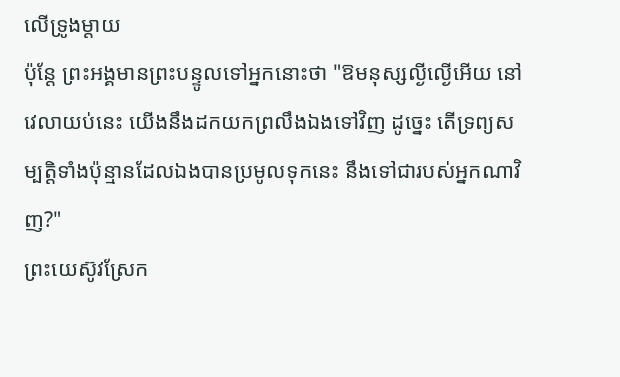លើទ្រូងម្តាយ
ប៉ុន្តែ ព្រះអង្គមានព្រះបន្ទូលទៅអ្នកនោះថា "ឱមនុស្សល្ងីល្ងើអើយ នៅវេលាយប់នេះ យើងនឹងដកយកព្រលឹងឯងទៅវិញ ដូច្នេះ តើទ្រព្យសម្បត្តិទាំងប៉ុន្មានដែលឯងបានប្រមូលទុកនេះ នឹងទៅជារបស់អ្នកណាវិញ?"
ព្រះយេស៊ូវស្រែក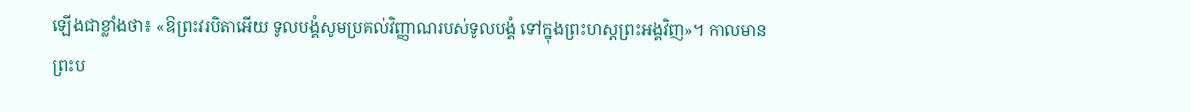ឡើងជាខ្លាំងថា៖ «ឱព្រះវរបិតាអើយ ទូលបង្គំសូមប្រគល់វិញ្ញាណរបស់ទូលបង្គំ ទៅក្នុងព្រះហស្តព្រះអង្គវិញ»។ កាលមានព្រះប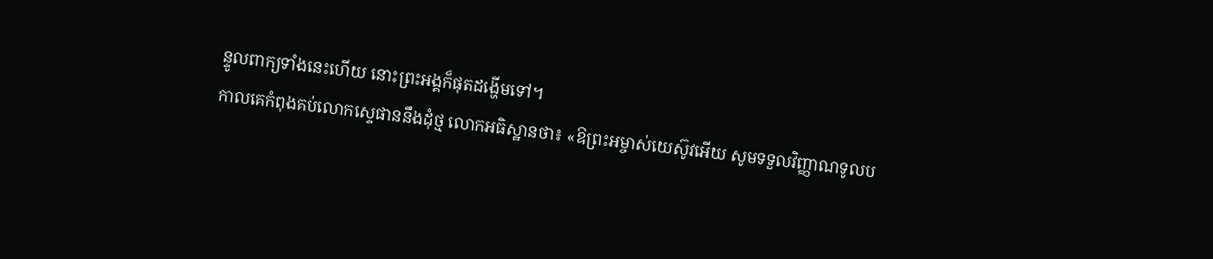ន្ទូលពាក្យទាំងនេះហើយ នោះព្រះអង្គក៏ផុតដង្ហើមទៅ។
កាលគេកំពុងគប់លោកស្ទេផាននឹងដុំថ្ម លោកអធិស្ឋានថា៖ «ឱព្រះអម្ចាស់យេស៊ូវអើយ សូមទទួលវិញ្ញាណទូលប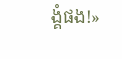ង្គំផង!»